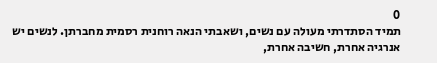0
תמיד הסתדרתי מעולה עם נשים, ושאבתי הנאה רוחנית רסמית מחברתן. לנשים יש אנרגיה אחרת, חשיבה אחרת,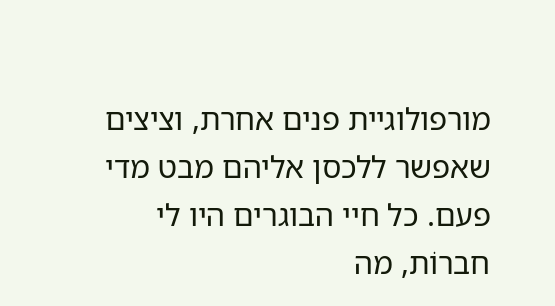מורפולוגיית פנים אחרת, וציצים שאפשר ללכסן אליהם מבט מדי פעם. כל חיי הבוגרים היו לי חברוֹת, מה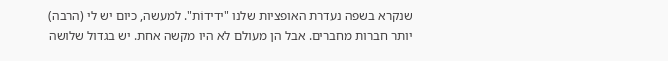שנקרא בשפה נעדרת האופציות שלנו "ידידוֹת". למעשה, כיום יש לי (הרבה) יותר חברות מחברים. אבל הן מעולם לא היו מקשה אחת. יש בגדול שלושה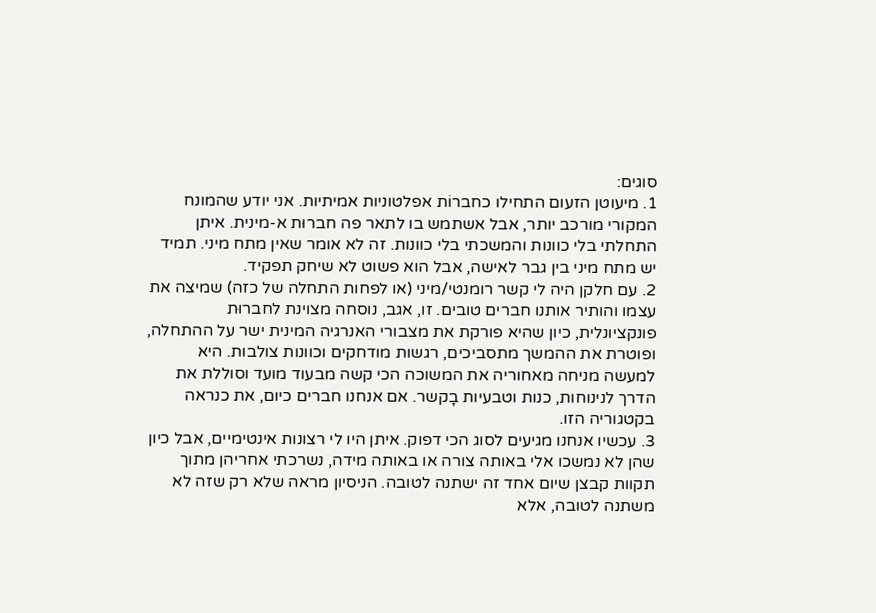סוגים:
1. מיעוטן הזעום התחילו כחברוֹת אפלטוניות אמיתיות. אני יודע שהמונח המקורי מורכב יותר, אבל אשתמש בו לתאר פה חברוּת א-מינית. איתן התחלתי בלי כוונות והמשכתי בלי כוונות. זה לא אומר שאין מתח מיני. תמיד יש מתח מיני בין גבר לאישה, אבל הוא פשוט לא שיחק תפקיד.
2. עם חלקן היה לי קשר רומנטי/מיני (או לפחות התחלה של כזה) שמיצה את עצמו והותיר אותנו חברים טובים. זו, אגב, נוסחה מצוינת לחברוּת פונקציונלית, כיון שהיא פורקת את מצבורי האנרגיה המינית ישר על ההתחלה, ופוטרת את ההמשך מתסביכים, רגשות מודחקים וכוונות צולבות. היא למעשה מניחה מאחוריה את המשוכה הכי קשה מבעוד מועד וסוללת את הדרך לנינוחות, כנות וטבעיות בָקשר. אם אנחנו חברים כיום, את כנראה בקטגוריה הזו.
3. עכשיו אנחנו מגיעים לסוג הכי דפוק. איתן היו לי רצונות אינטימיים, אבל כיון שהן לא נמשכו אלי באותה צורה או באותה מידה, נשרכתי אחריהן מתוך תקוות קבצן שיום אחד זה ישתנה לטובה. הניסיון מראה שלא רק שזה לא משתנה לטובה, אלא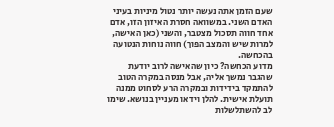שעם הזמן אתה נעשה יותר נטול מיניות בעיני האדם השני. במשוואה חסרת האיזון הזו, אדם אחד חווה תסכול מצטבר, והשני (כאן האישה, למרות שיש והמצב הפוך) חווה נוחות הנטועה בהכחשה.
מדוע הכחשה? כיון שהאישה לרוב יודעת שהגבר נמשך אליה, אבל מנסה במקרה הטוב להתמקד בידידות ובמקרה הרע לסחוט ממנה תועלת אישית. להלן וידאו מעניין בנושא. שימו לב להשתלשלות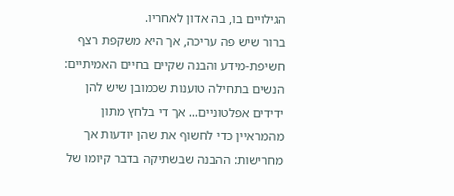הגילויים בו, בה אדון לאחריו.
ברור שיש פה עריכה, אך היא משקפת רצף חשיפת-מידע והבנה שקיים בחיים האמיתיים: הנשים בתחילה טוענות שכמובן שיש להן ידידים אפלטוניים... אך די בלחץ מתון מהמראיין כדי לחשוף את שהן יודעות אך מחרישות: ההבנה שבשתיקה בדבר קיומו של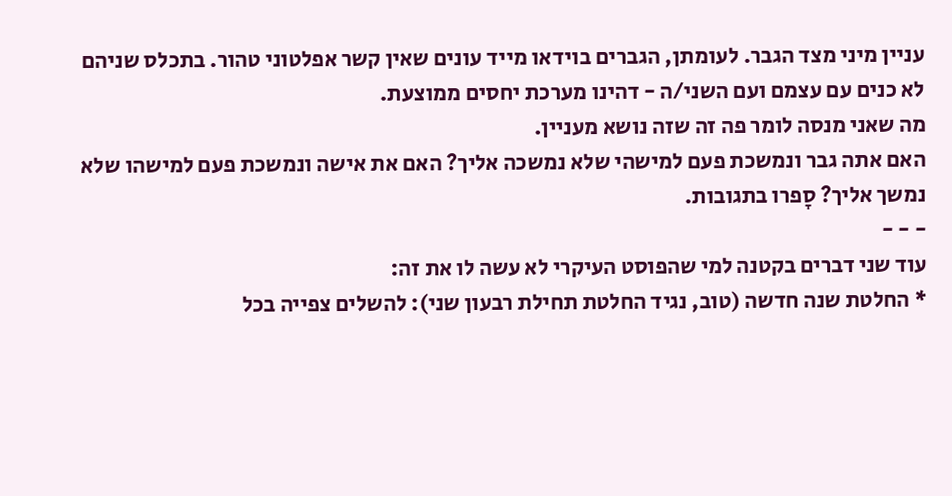עניין מיני מצד הגבר. לעומתן, הגברים בוידאו מייד עונים שאין קשר אפלטוני טהור. בתכלס שניהם לא כנים עם עצמם ועם השני/ה - דהינו מערכת יחסים ממוצעת.
מה שאני מנסה לומר פה זה שזה נושא מעניין.
האם אתה גבר ונמשכת פעם למישהי שלא נמשכה אליך? האם את אישה ונמשכת פעם למישהו שלא נמשך אליך? סָפרו בתגובות.
- - -
עוד שני דברים בקטנה למי שהפוסט העיקרי לא עשה לו את זה:
* החלטת שנה חדשה (טוב, נגיד החלטת תחילת רבעון שני): להשלים צפייה בכל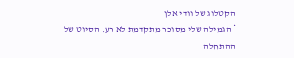הקטלוג של וודי אלן
* הגמילה שלי מסוכר מתקדמת לא רע. הסיוט של ההתחלה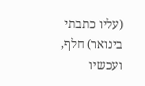(עליו כתבתי בינואר) חלף, ועכשיו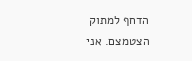הדחף למתוק הצטמצם. אני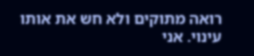רואה מתוקים ולא חש את אותו עינוי. אני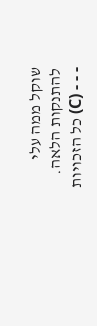שוקל ממה עלי להתנקות הלאה.
- - - (C) כל הזכויות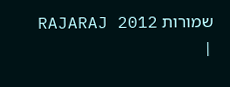שמורות RAJARAJ 2012 |